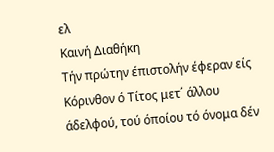ελ
Καινή Διαθήκη
Τήν πρώτην έπιστολήν έφεραν είς Κόρινθον ό Τίτος μετ΄ άλλου άδελφού, τού όποίου τό όνομα δέν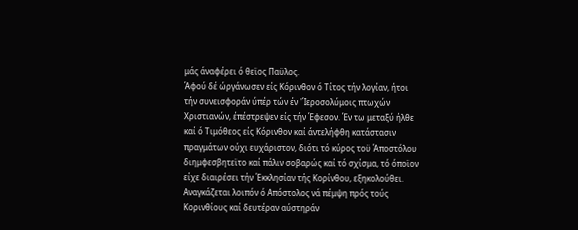μάς άναφέρει ό θεϊος Παϋλος.
Άφού δέ ώργάνωσεν είς Κόρινθον ό Τίτος τήν λογίαν, ήτοι τήν συνεισφοράν ύπέρ τών έν 'Ίεροσολύμοις πτωχών Χριστιανών, έπέστρεψεν είς τήν Έφεσον. Έν τω μεταξύ ήλθε καί ό Τιμόθεος είς Κόρινθον καί άντελήφθη κατάστασιν πραγμάτων ούχι ευχάριστον, διότι τό κύρος τοϋ Άποστόλου διημφεσβητεϊτο καί πάλιν σοβαρώς καί τό σχίσμα, τό όποϊον είχε διαιρέσει τήν Έκκλησίαν τής Κορίνθου, εξηκολούθει. Αναγκάζεται λοιπόν ό Απόστολος νά πέμψη πρός τούς Κορινθίους καί δευτέραν αύστηράν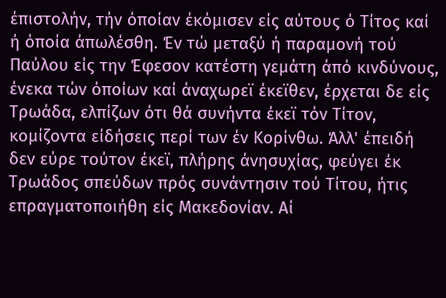έπιστολήν, τήν όποίαν έκόμισεν είς αύτους ό Τίτος καί ή όποία άπωλέσθη. Έν τώ μεταξύ ή παραμονή τού Παύλου είς την Έφεσον κατέστη γεμάτη άπό κινδύνους, ένεκα τών όποίων καί άναχωρεϊ έκεϊθεν, έρχεται δε είς Τρωάδα, ελπίζων ότι θά συνήντα έκεϊ τόν Τίτον, κομίζοντα είδήσεις περί των έν Κορίνθω. Άλλ' έπειδή δεν εύρε τούτον έκεϊ, πλήρης άνησυχίας, φεύγει έκ Τρωάδος σπεύδων πρός συνάντησιν τού Τίτου, ήτις επραγματοποιήθη είς Μακεδονίαν. Αί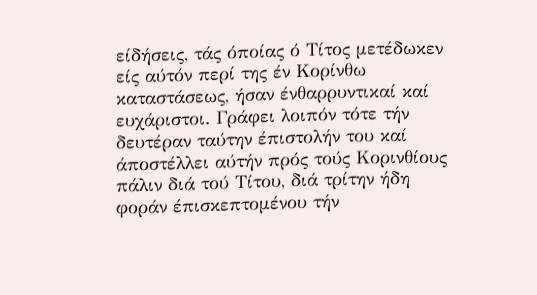είδήσεις, τάς όποίας ό Τίτος μετέδωκεν είς αύτόν περί της έν Κορίνθω καταστάσεως, ήσαν ένθαρρυντικαί καί ευχάριστοι. Γράφει λοιπόν τότε τήν δευτέραν ταύτην έπιστολήν του καί άποστέλλει αύτήν πρός τούς Κορινθίους πάλιν διά τού Τίτου, διά τρίτην ήδη φοράν έπισκεπτομένου τήν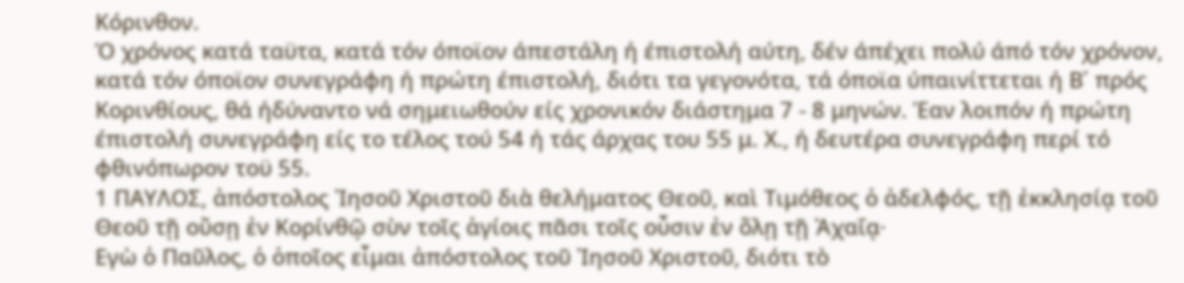Κόρινθον.
Ό χρόνος κατά ταϋτα, κατά τόν όποϊον άπεστάλη ή έπιστολή αύτη, δέν άπέχει πολύ άπό τόν χρόνον, κατά τόν όποϊον συνεγράφη ή πρώτη έπιστολή, διότι τα γεγονότα, τά όποϊα ύπαινίττεται ή Β΄ πρός Κορινθίους, θά ήδύναντο νά σημειωθούν είς χρονικόν διάστημα 7 - 8 μηνών. Έαν λοιπόν ή πρώτη έπιστολή συνεγράφη είς το τέλος τού 54 ή τάς άρχας του 55 μ. Χ., ή δευτέρα συνεγράφη περί τό φθινόπωρον τοϋ 55.
1 ΠΑΥΛΟΣ, ἀπόστολος Ἰησοῦ Χριστοῦ διὰ θελήματος Θεοῦ, καὶ Τιμόθεος ὁ ἀδελφός, τῇ ἐκκλησίᾳ τοῦ Θεοῦ τῇ οὔσῃ ἐν Κορίνθῷ σὺν τοῖς ἁγίοις πᾶσι τοῖς οὖσιν ἐν ὅλῃ τῇ Ἀχαΐᾳ·
Εγὼ ὁ Παῦλος, ὁ ὁποῖος εἶμαι ἀπόστολος τοῦ Ἰησοῦ Χριστοῦ, διότι τὸ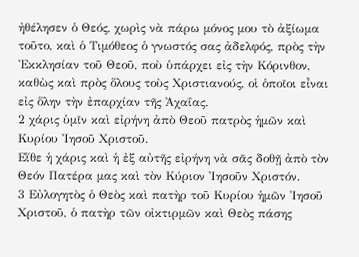ἠθέλησεν ὁ Θεός, χωρὶς νὰ πάρω μόνος μου τὸ ἀξίωμα τοῦτο, καὶ ὁ Τιμόθεος ὁ γνωστός σας ἀδελφός, πρὸς τὴν Ἐκκλησίαν τοῦ Θεοῦ, ποὺ ὑπάρχει εἰς τὴν Κόρινθον, καθὼς καὶ πρὸς ὅλους τοὺς Χριστιανούς, οἱ ὁποῖοι εἶναι εἰς ὅλην τὴν ἐπαρχίαν τῆς Ἀχαΐας.
2 χάρις ὑμῖν καὶ εἰρήνη ἀπὸ Θεοῦ πατρὸς ἡμῶν καὶ Κυρίου Ἰησοῦ Χριστοῦ.
Εἴθε ἡ χάρις καὶ ἡ ἐξ αὐτῆς εἰρήνη νὰ σᾶς δοθῇ ἀπὸ τὸν Θεόν Πατέρα μας καὶ τὸν Κύριον Ἰησοῦν Χριστόν.
3 Εὐλογητὸς ὁ Θεὸς καὶ πατὴρ τοῦ Κυρίου ἡμῶν Ἰησοῦ Χριστοῦ, ὁ πατὴρ τῶν οἰκτιρμῶν καὶ Θεὸς πάσης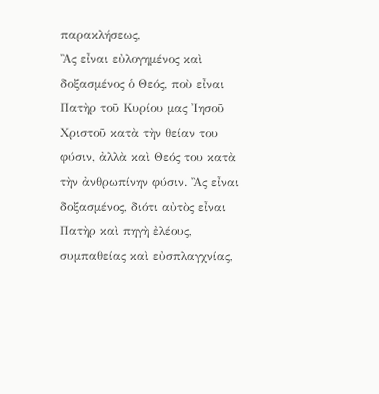παρακλήσεως,
Ἂς εἶναι εὐλογημένος καὶ δοξασμένος ὁ Θεός, ποὺ εἶναι Πατὴρ τοῦ Κυρίου μας Ἰησοῦ Χριστοῦ κατὰ τὴν θείαν του φύσιν, ἀλλὰ καὶ Θεός του κατὰ τὴν ἀνθρωπίνην φύσιν. Ἂς εἶναι δοξασμένος, διότι αὐτὸς εἶναι Πατὴρ καὶ πηγὴ ἐλέους, συμπαθείας καὶ εὐσπλαγχνίας,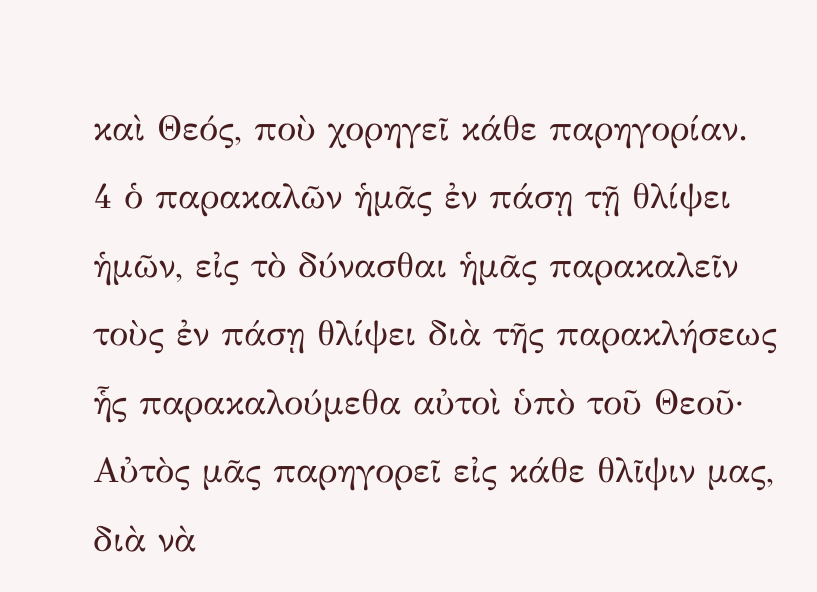καὶ Θεός, ποὺ χορηγεῖ κάθε παρηγορίαν.
4 ὁ παρακαλῶν ἡμᾶς ἐν πάσῃ τῇ θλίψει ἡμῶν, εἰς τὸ δύνασθαι ἡμᾶς παρακαλεῖν τοὺς ἐν πάσῃ θλίψει διὰ τῆς παρακλήσεως ἧς παρακαλούμεθα αὐτοὶ ὑπὸ τοῦ Θεοῦ·
Αὐτὸς μᾶς παρηγορεῖ εἰς κάθε θλῖψιν μας, διὰ νὰ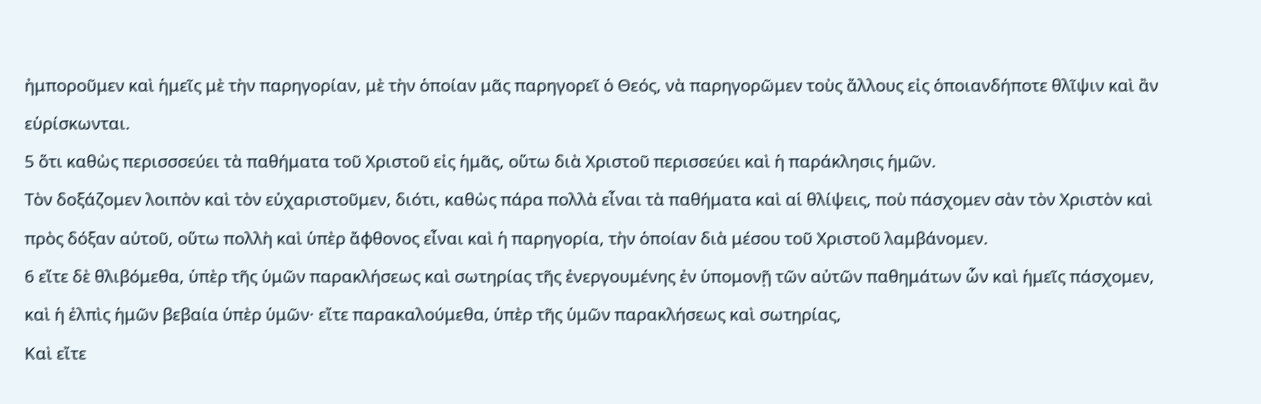ἠμποροῦμεν καὶ ἡμεῖς μὲ τὴν παρηγορίαν, μὲ τὴν ὁποίαν μᾶς παρηγορεῖ ὁ Θεός, νὰ παρηγορῶμεν τοὺς ἄλλους εἰς ὁποιανδήποτε θλῖψιν καὶ ἂν εὑρίσκωνται.
5 ὅτι καθὼς περισσσεύει τὰ παθήματα τοῦ Χριστοῦ εἰς ἡμᾶς, οὕτω διὰ Χριστοῦ περισσεύει καὶ ἡ παράκλησις ἡμῶν.
Τὸν δοξάζομεν λοιπὸν καὶ τὸν εὐχαριστοῦμεν, διότι, καθὼς πάρα πολλὰ εἶναι τὰ παθήματα καὶ αἱ θλίψεις, ποὺ πάσχομεν σὰν τὸν Χριστὸν καὶ πρὸς δόξαν αὐτοῦ, οὕτω πολλὴ καὶ ὑπὲρ ἄφθονος εἶναι καὶ ἡ παρηγορία, τὴν ὁποίαν διὰ μέσου τοῦ Χριστοῦ λαμβάνομεν.
6 εἴτε δὲ θλιβόμεθα, ὑπὲρ τῆς ὑμῶν παρακλήσεως καὶ σωτηρίας τῆς ἐνεργουμένης ἐν ὑπομονῇ τῶν αὐτῶν παθημάτων ὧν καὶ ἡμεῖς πάσχομεν, καὶ ἡ ἐλπὶς ἡμῶν βεβαία ὑπὲρ ὑμῶν· εἴτε παρακαλούμεθα, ὑπὲρ τῆς ὑμῶν παρακλήσεως καὶ σωτηρίας,
Καὶ εἴτε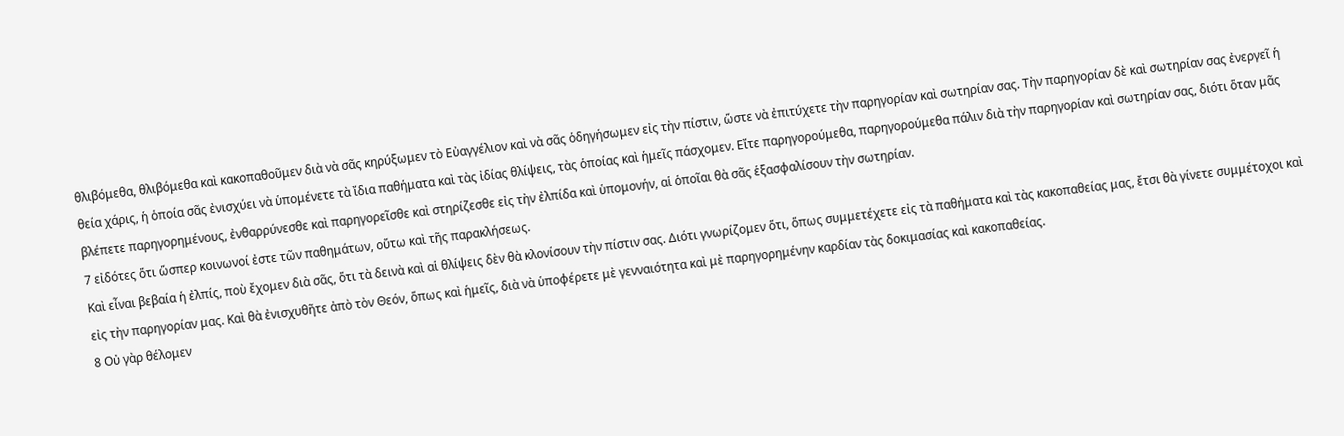θλιβόμεθα, θλιβόμεθα καὶ κακοπαθοῦμεν διὰ νὰ σᾶς κηρύξωμεν τὸ Εὐαγγέλιον καὶ νὰ σᾶς ὁδηγήσωμεν εἰς τὴν πίστιν, ὥστε νὰ ἐπιτύχετε τὴν παρηγορίαν καὶ σωτηρίαν σας. Τὴν παρηγορίαν δὲ καὶ σωτηρίαν σας ἐνεργεῖ ἡ θεία χάρις, ἡ ὁποία σᾶς ἐνισχύει νὰ ὑπομένετε τὰ ἴδια παθήματα καὶ τὰς ἰδίας θλίψεις, τὰς ὁποίας καὶ ἡμεῖς πάσχομεν. Εἴτε παρηγορούμεθα, παρηγορούμεθα πάλιν διὰ τὴν παρηγορίαν καὶ σωτηρίαν σας, διότι ὅταν μᾶς βλέπετε παρηγορημένους, ἐνθαρρύνεσθε καὶ παρηγορεῖσθε καὶ στηρίζεσθε εἰς τὴν ἐλπίδα καὶ ὑπομονήν, αἱ ὁποῖαι θὰ σᾶς ἑξασφαλίσουν τὴν σωτηρίαν.
7 εἰδότες ὅτι ὥσπερ κοινωνοί ἐστε τῶν παθημάτων, οὕτω καὶ τῆς παρακλήσεως.
Καὶ εἶναι βεβαία ἡ ἐλπίς, ποὺ ἔχομεν διὰ σᾶς, ὅτι τὰ δεινὰ καὶ αἱ θλίψεις δὲν θὰ κλονίσουν τὴν πίστιν σας. Διότι γνωρίζομεν ὅτι, ὅπως συμμετέχετε εἰς τὰ παθήματα καὶ τὰς κακοπαθείας μας, ἔτσι θὰ γίνετε συμμέτοχοι καὶ εἰς τὴν παρηγορίαν μας. Καὶ θὰ ἐνισχυθῆτε ἀπὸ τὸν Θεόν, ὅπως καὶ ἡμεῖς, διὰ νὰ ὑποφέρετε μὲ γενναιότητα καὶ μὲ παρηγορημένην καρδίαν τὰς δοκιμασίας καὶ κακοπαθείας.
8 Οὐ γὰρ θέλομεν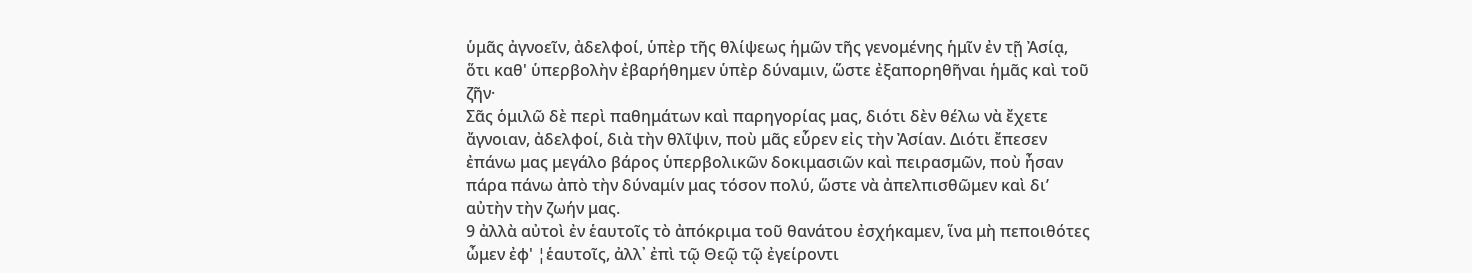ὑμᾶς ἀγνοεῖν, ἀδελφοί, ὑπὲρ τῆς θλίψεως ἡμῶν τῆς γενομένης ἡμῖν ἐν τῇ Ἀσίᾳ, ὅτι καθ' ὑπερβολὴν ἐβαρήθημεν ὑπὲρ δύναμιν, ὥστε ἐξαπορηθῆναι ἡμᾶς καὶ τοῦ ζῆν·
Σᾶς ὁμιλῶ δὲ περὶ παθημάτων καὶ παρηγορίας μας, διότι δὲν θέλω νὰ ἔχετε ἄγνοιαν, ἀδελφοί, διὰ τὴν θλῖψιν, ποὺ μᾶς εὗρεν εἰς τὴν Ἀσίαν. Διότι ἔπεσεν ἐπάνω μας μεγάλο βάρος ὑπερβολικῶν δοκιμασιῶν καὶ πειρασμῶν, ποὺ ἦσαν πάρα πάνω ἀπὸ τὴν δύναμίν μας τόσον πολύ, ὥστε νὰ ἀπελπισθῶμεν καὶ δι’ αὐτὴν τὴν ζωήν μας.
9 ἀλλὰ αὐτοὶ ἐν ἑαυτοῖς τὸ ἀπόκριμα τοῦ θανάτου ἐσχήκαμεν, ἵνα μὴ πεποιθότες ὦμεν ἐφ' ¦ἑαυτοῖς, ἀλλ᾿ ἐπὶ τῷ Θεῷ τῷ ἐγείροντι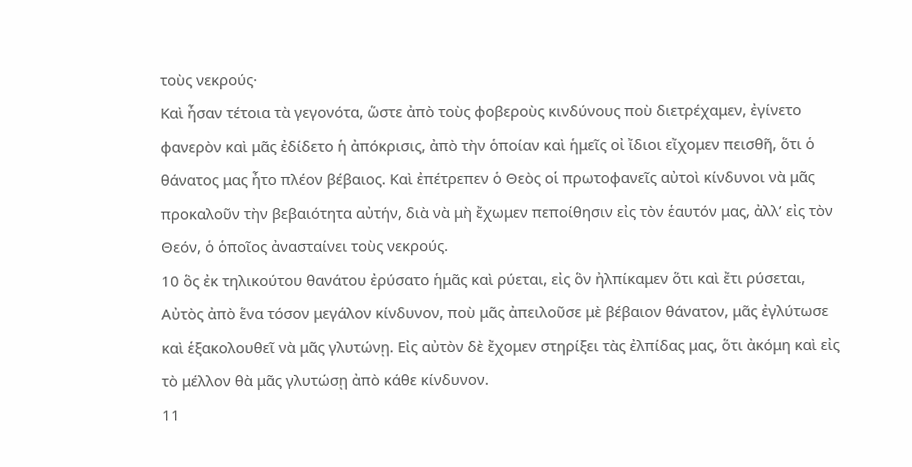τοὺς νεκρούς·
Καὶ ἦσαν τέτοια τὰ γεγονότα, ὥστε ἀπὸ τοὺς φοβεροὺς κινδύνους ποὺ διετρέχαμεν, ἐγίνετο φανερὸν καὶ μᾶς ἐδίδετο ἡ ἀπόκρισις, ἀπὸ τὴν ὁποίαν καὶ ἡμεῖς οἰ ἴδιοι εἴχομεν πεισθῆ, ὅτι ὁ θάνατος μας ἦτο πλέον βέβαιος. Καὶ ἐπέτρεπεν ὁ Θεὸς οἱ πρωτοφανεῖς αὐτοὶ κίνδυνοι νὰ μᾶς προκαλοῦν τὴν βεβαιότητα αὐτήν, διὰ νὰ μὴ ἔχωμεν πεποίθησιν εἰς τὸν ἑαυτόν μας, ἀλλ’ εἰς τὸν Θεόν, ὁ ὁποῖος ἀνασταίνει τοὺς νεκρούς.
10 ὃς ἐκ τηλικούτου θανάτου ἐρύσατο ἡμᾶς καὶ ρύεται, εἰς ὃν ἠλπίκαμεν ὅτι καὶ ἔτι ρύσεται,
Αὐτὸς ἀπὸ ἕνα τόσον μεγάλον κίνδυνον, ποὺ μᾶς ἀπειλοῦσε μὲ βέβαιον θάνατον, μᾶς ἐγλύτωσε καὶ ἑξακολουθεῖ νὰ μᾶς γλυτώνῃ. Εἰς αὐτὸν δὲ ἔχομεν στηρίξει τὰς ἐλπίδας μας, ὅτι ἀκόμη καὶ εἰς τὸ μέλλον θὰ μᾶς γλυτώσῃ ἀπὸ κάθε κίνδυνον.
11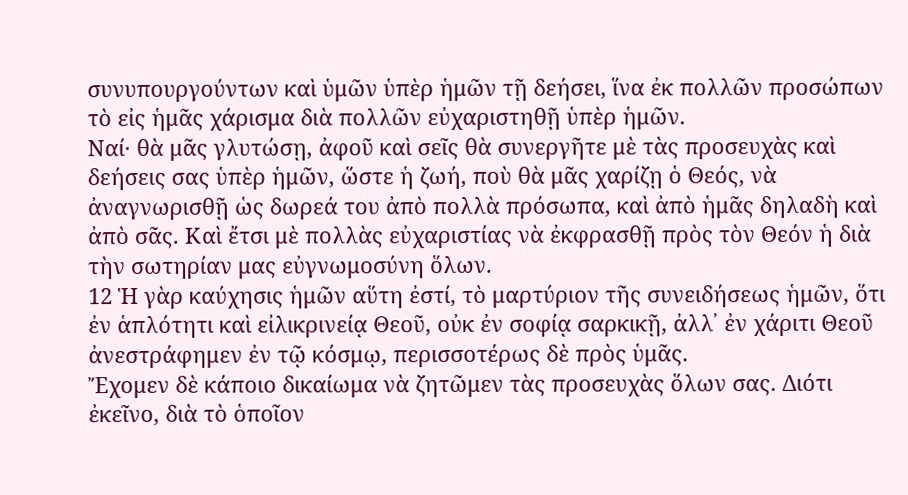συνυπουργούντων καὶ ὑμῶν ὑπὲρ ἡμῶν τῇ δεήσει, ἵνα ἐκ πολλῶν προσώπων τὸ εἰς ἡμᾶς χάρισμα διὰ πολλῶν εὐχαριστηθῇ ὑπὲρ ἡμῶν.
Ναί· θὰ μᾶς γλυτώσῃ, ἀφοῦ καὶ σεῖς θὰ συνεργῆτε μὲ τὰς προσευχὰς καὶ δεήσεις σας ὑπὲρ ἡμῶν, ὥστε ἡ ζωή, ποὺ θὰ μᾶς χαρίζῃ ὁ Θεός, νὰ ἀναγνωρισθῇ ὡς δωρεά του ἀπὸ πολλὰ πρόσωπα, καὶ ἀπὸ ἡμᾶς δηλαδὴ καὶ ἀπὸ σᾶς. Καὶ ἔτσι μὲ πολλὰς εὐχαριστίας νὰ ἐκφρασθῇ πρὸς τὸν Θεόν ἡ διὰ τὴν σωτηρίαν μας εὐγνωμοσύνη ὅλων.
12 Ἡ γὰρ καύχησις ἡμῶν αὕτη ἐστί, τὸ μαρτύριον τῆς συνειδήσεως ἡμῶν, ὅτι ἐν ἁπλότητι καὶ εἰλικρινείᾳ Θεοῦ, οὐκ ἐν σοφίᾳ σαρκικῇ, ἀλλ᾿ ἐν χάριτι Θεοῦ ἀνεστράφημεν ἐν τῷ κόσμῳ, περισσοτέρως δὲ πρὸς ὑμᾶς.
Ἔχομεν δὲ κάποιο δικαίωμα νὰ ζητῶμεν τὰς προσευχὰς ὅλων σας. Διότι ἐκεῖνο, διὰ τὸ ὁποῖον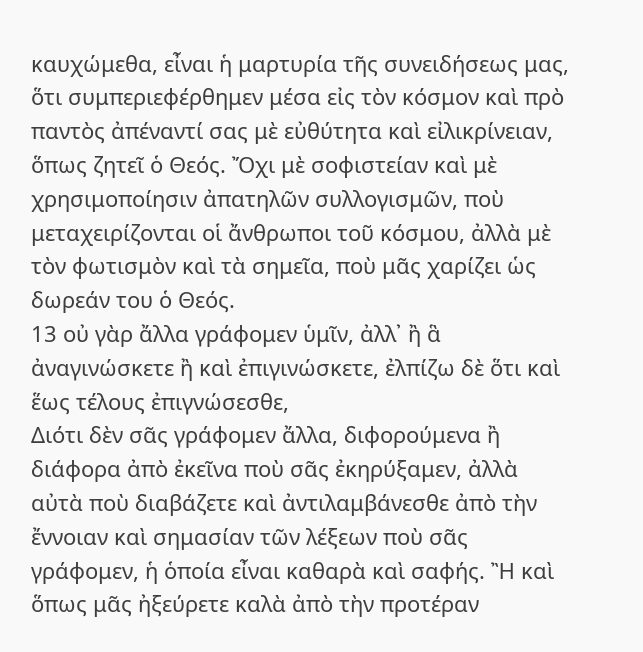καυχώμεθα, εἶναι ἡ μαρτυρία τῆς συνειδήσεως μας, ὅτι συμπεριεφέρθημεν μέσα εἰς τὸν κόσμον καὶ πρὸ παντὸς ἀπέναντί σας μὲ εὐθύτητα καὶ εἰλικρίνειαν, ὅπως ζητεῖ ὁ Θεός. Ὄχι μὲ σοφιστείαν καὶ μὲ χρησιμοποίησιν ἀπατηλῶν συλλογισμῶν, ποὺ μεταχειρίζονται οἱ ἄνθρωποι τοῦ κόσμου, ἀλλὰ μὲ τὸν φωτισμὸν καὶ τὰ σημεῖα, ποὺ μᾶς χαρίζει ὡς δωρεάν του ὁ Θεός.
13 οὐ γὰρ ἄλλα γράφομεν ὑμῖν, ἀλλ᾿ ἢ ἃ ἀναγινώσκετε ἢ καὶ ἐπιγινώσκετε, ἐλπίζω δὲ ὅτι καὶ ἕως τέλους ἐπιγνώσεσθε,
Διότι δὲν σᾶς γράφομεν ἄλλα, διφορούμενα ἢ διάφορα ἀπὸ ἐκεῖνα ποὺ σᾶς ἐκηρύξαμεν, ἀλλὰ αὐτὰ ποὺ διαβάζετε καὶ ἀντιλαμβάνεσθε ἀπὸ τὴν ἔννοιαν καὶ σημασίαν τῶν λέξεων ποὺ σᾶς γράφομεν, ἡ ὁποία εἶναι καθαρὰ καὶ σαφής. Ἢ καὶ ὅπως μᾶς ἠξεύρετε καλὰ ἀπὸ τὴν προτέραν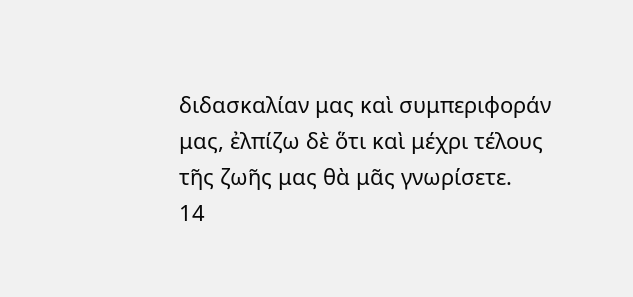διδασκαλίαν μας καὶ συμπεριφοράν μας, ἐλπίζω δὲ ὅτι καὶ μέχρι τέλους τῆς ζωῆς μας θὰ μᾶς γνωρίσετε.
14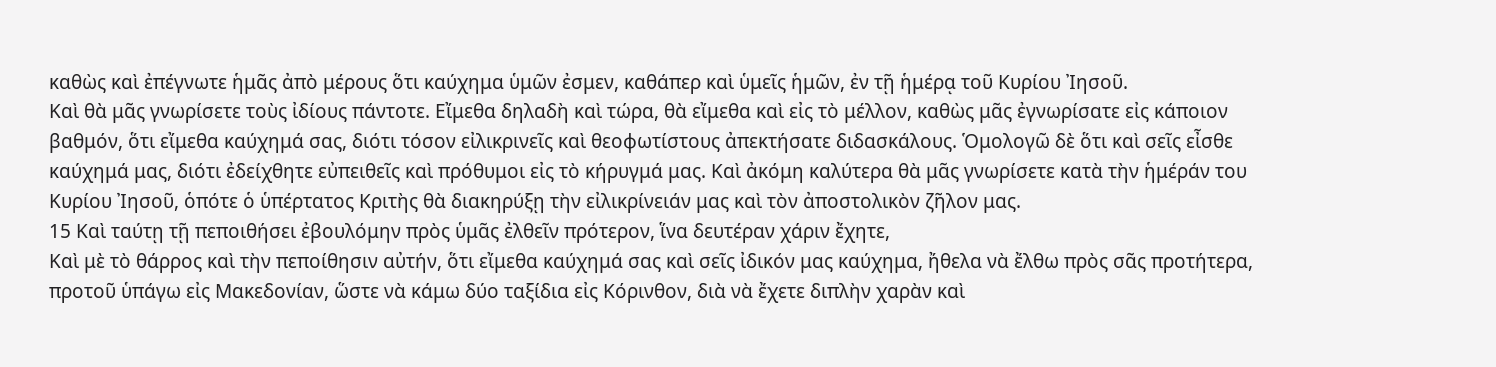καθὼς καὶ ἐπέγνωτε ἡμᾶς ἀπὸ μέρους ὅτι καύχημα ὑμῶν ἐσμεν, καθάπερ καὶ ὑμεῖς ἡμῶν, ἐν τῇ ἡμέρᾳ τοῦ Κυρίου Ἰησοῦ.
Καὶ θὰ μᾶς γνωρίσετε τοὺς ἰδίους πάντοτε. Εἴμεθα δηλαδὴ καὶ τώρα, θὰ εἴμεθα καὶ εἰς τὸ μέλλον, καθὼς μᾶς ἐγνωρίσατε εἰς κάποιον βαθμόν, ὅτι εἴμεθα καύχημά σας, διότι τόσον εἰλικρινεῖς καὶ θεοφωτίστους ἀπεκτήσατε διδασκάλους. Ὁμολογῶ δὲ ὅτι καὶ σεῖς εἶσθε καύχημά μας, διότι ἐδείχθητε εὐπειθεῖς καὶ πρόθυμοι εἰς τὸ κήρυγμά μας. Καὶ ἀκόμη καλύτερα θὰ μᾶς γνωρίσετε κατὰ τὴν ἡμέράν του Κυρίου Ἰησοῦ, ὁπότε ὁ ὑπέρτατος Κριτὴς θὰ διακηρύξῃ τὴν εἰλικρίνειάν μας καὶ τὸν ἀποστολικὸν ζῆλον μας.
15 Καὶ ταύτῃ τῇ πεποιθήσει ἐβουλόμην πρὸς ὑμᾶς ἐλθεῖν πρότερον, ἵνα δευτέραν χάριν ἔχητε,
Καὶ μὲ τὸ θάρρος καὶ τὴν πεποίθησιν αὐτήν, ὅτι εἴμεθα καύχημά σας καὶ σεῖς ἰδικόν μας καύχημα, ἤθελα νὰ ἔλθω πρὸς σᾶς προτήτερα, προτοῦ ὑπάγω εἰς Μακεδονίαν, ὥστε νὰ κάμω δύο ταξίδια εἰς Κόρινθον, διὰ νὰ ἔχετε διπλὴν χαρὰν καὶ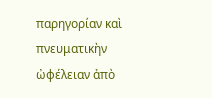παρηγορίαν καὶ πνευματικὴν ὠφέλειαν ἀπὸ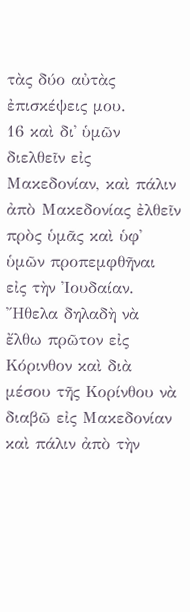τὰς δύο αὐτὰς ἐπισκέψεις μου.
16 καὶ δι᾿ ὑμῶν διελθεῖν εἰς Μακεδονίαν, καὶ πάλιν ἀπὸ Μακεδονίας ἐλθεῖν πρὸς ὑμᾶς καὶ ὑφ᾿ ὑμῶν προπεμφθῆναι εἰς τὴν Ἰουδαίαν.
Ἤθελα δηλαδὴ νὰ ἔλθω πρῶτον εἰς Κόρινθον καὶ διὰ μέσου τῆς Κορίνθου νὰ διαβῶ εἰς Μακεδονίαν καὶ πάλιν ἀπὸ τὴν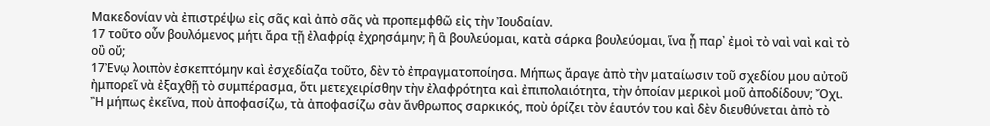Μακεδονίαν νὰ ἐπιστρέψω εἰς σᾶς καὶ ἀπὸ σᾶς νὰ προπεμφθῶ εἰς τὴν Ἰουδαίαν.
17 τοῦτο οὖν βουλόμενος μήτι ἄρα τῇ ἐλαφρίᾳ ἐχρησάμην; ἢ ἃ βουλεύομαι, κατὰ σάρκα βουλεύομαι, ἵνα ᾖ παρ᾿ ἐμοὶ τὸ ναὶ ναὶ καὶ τὸ οὒ οὔ;
17Ἐνῳ λοιπὸν ἐσκεπτόμην καὶ ἐσχεδίαζα τοῦτο, δὲν τὸ ἐπραγματοποίησα. Μήπως ἄραγε ἀπὸ τὴν ματαίωσιν τοῦ σχεδίου μου αὐτοῦ ἠμπορεῖ νὰ ἐξαχθῇ τὸ συμπέρασμα, ὅτι μετεχειρίσθην τὴν ἐλαφρότητα καὶ ἐπιπολαιότητα, τὴν ὁποίαν μερικοὶ μοῦ ἀποδίδουν; Ὄχι. Ἢ μήπως ἐκεῖνα, ποὺ ἀποφασίζω, τὰ ἀποφασίζω σὰν ἄνθρωπος σαρκικός, ποὺ ὁρίζει τὸν ἑαυτόν του καὶ δὲν διευθύνεται ἀπὸ τὸ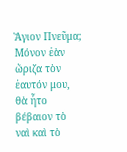Ἅγιον Πνεῦμα; Μόνον ἐὰν ὤριζα τὸν ἑαυτόν μου, θὰ ἦτο βέβαιον τὸ ναὶ καὶ τὸ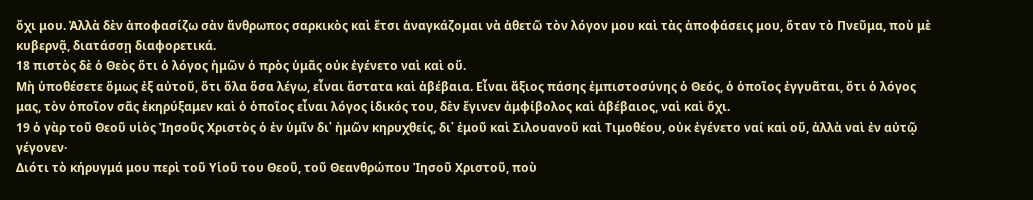ὄχι μου. Ἀλλὰ δὲν ἀποφασίζω σὰν ἄνθρωπος σαρκικὸς καὶ ἔτσι ἀναγκάζομαι νὰ ἀθετῶ τὸν λόγον μου καὶ τὰς ἀποφάσεις μου, ὅταν τὸ Πνεῦμα, ποὺ μὲ κυβερνᾷ, διατάσσῃ διαφορετικά.
18 πιστὸς δὲ ὁ Θεὸς ὅτι ὁ λόγος ἡμῶν ὁ πρὸς ὑμᾶς οὐκ ἐγένετο ναὶ καὶ οὔ.
Μὴ ὑποθέσετε ὅμως ἐξ αὐτοῦ, ὅτι ὅλα ὅσα λέγω, εἶναι ἄστατα καὶ ἀβέβαια. Εἶναι ἄξιος πάσης ἐμπιστοσύνης ὁ Θεός, ὁ ὁποῖος ἐγγυᾶται, ὅτι ὁ λόγος μας, τὸν ὁποῖον σᾶς ἐκηρύξαμεν καὶ ὁ ὁποῖος εἶναι λόγος ἰδικός του, δὲν ἔγινεν ἀμφίβολος καὶ ἀβέβαιος, ναὶ καὶ ὄχι.
19 ὁ γὰρ τοῦ Θεοῦ υἱὸς Ἰησοῦς Χριστὸς ὁ ἐν ὑμῖν δι᾿ ἡμῶν κηρυχθείς, δι᾿ ἐμοῦ καὶ Σιλουανοῦ καὶ Τιμοθέου, οὐκ ἐγένετο ναί καὶ οὔ, ἀλλὰ ναὶ ἐν αὐτῷ γέγονεν·
Διότι τὸ κήρυγμά μου περὶ τοῦ Υἱοῦ του Θεοῦ, τοῦ Θεανθρώπου Ἰησοῦ Χριστοῦ, ποὺ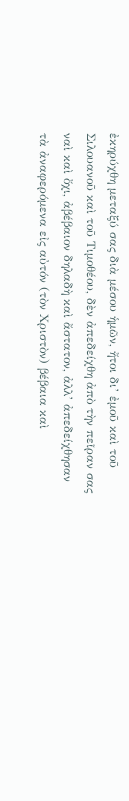ἐκηρύχθη μεταξύ σας διὰ μέσου ἡμῶν, ἤτοι δι’ ἐμοῦ καὶ τοῦ Σιλουανοῦ καὶ τοῦ Τιμοθέου, δὲν ἀπεδείχθη ἀπὸ τὴν πεῖραν σας ναὶ καὶ ὄχι, ἀβέβαιον δηλαδὴ καὶ ἄστατον, ἀλλ’ ἀπεδείχθησαν τὰ ἀναφερόμενα εἰς αὐτόν (τὸν Χριστὸν) βέβαια καὶ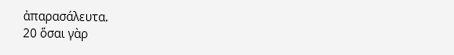ἀπαρασάλευτα.
20 ὅσαι γὰρ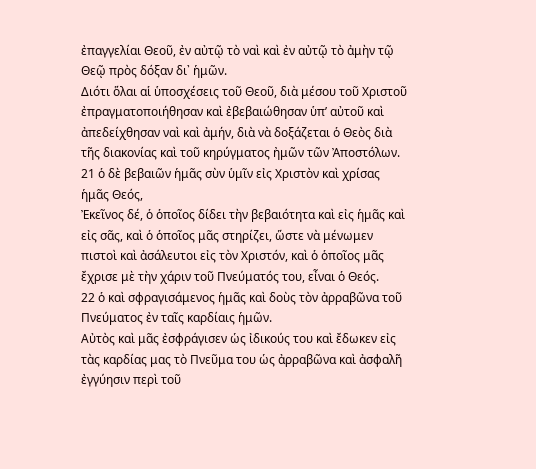ἐπαγγελίαι Θεοῦ, ἐν αὐτῷ τὸ ναὶ καὶ ἐν αὐτῷ τὸ ἀμὴν τῷ Θεῷ πρὸς δόξαν δι᾿ ἡμῶν.
Διότι ὅλαι αἱ ὑποσχέσεις τοῦ Θεοῦ, διὰ μέσου τοῦ Χριστοῦ ἐπραγματοποιήθησαν καὶ ἐβεβαιώθησαν ὑπ’ αὐτοῦ καὶ ἀπεδείχθησαν ναὶ καὶ ἀμήν, διὰ νὰ δοξάζεται ὁ Θεὸς διὰ τῆς διακονίας καὶ τοῦ κηρύγματος ἠμῶν τῶν Ἀποστόλων.
21 ὁ δὲ βεβαιῶν ἡμᾶς σὺν ὑμῖν εἰς Χριστὸν καὶ χρίσας ἡμᾶς Θεός,
Ἐκεῖνος δέ, ὁ ὁποῖος δίδει τὴν βεβαιότητα καὶ εἰς ἡμᾶς καὶ εἰς σᾶς, καὶ ὁ ὁποῖος μᾶς στηρίζει, ὥστε νὰ μένωμεν πιστοὶ καὶ ἀσάλευτοι εἰς τὸν Χριστόν, καὶ ὁ ὁποῖος μᾶς ἔχρισε μὲ τὴν χάριν τοῦ Πνεύματός του, εἶναι ὁ Θεός.
22 ὁ καὶ σφραγισάμενος ἡμᾶς καὶ δοὺς τὸν ἀρραβῶνα τοῦ Πνεύματος ἐν ταῖς καρδίαις ἡμῶν.
Αὐτὸς καὶ μᾶς ἐσφράγισεν ὡς ἰδικούς του καὶ ἔδωκεν εἰς τὰς καρδίας μας τὸ Πνεῦμα του ὡς ἀρραβῶνα καὶ ἀσφαλῆ ἐγγύησιν περὶ τοῦ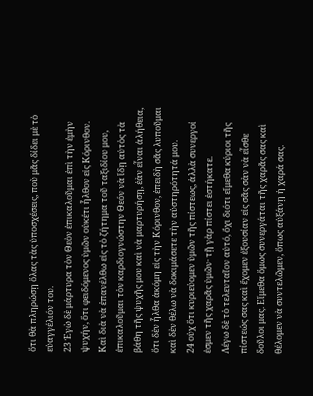ὅτι θὰ πληρώσῃ ὅλας τὰς ὑποσχέσεις, ποὺ μᾶς δίδει μὲ τὸ εὐαγγέλιόν του.
23 Ἐγὼ δὲ μάρτυρα τὸν Θεὸν ἐπικαλοῦμαι ἐπὶ τὴν ἐμὴν ψυχήν, ὅτι φειδόμενος ὑμῶν οὐκέτι ἦλθον εἰς Κόρινθον.
Καὶ διὰ νὰ ἐπανέλθω εἰς τὸ ζήτημα τοῦ ταξιδίου μου, ἐπικαλοῦμαι τὸν καρδιογνώστην Θεόν νὰ ἴδῃ αὐτὸς τὰ βάθη τῆς ψυχῆς μου καὶ νὰ μαρτυρήσῃ, ἐὰν εἶναι ἀλήθεια, ὅτι δὲν ἦλθα ἀκόμη εἰς τὴν Κόρινθον, ἐπειδὴ σᾶς λυποῦμαι καὶ δὲν θέλω νὰ δοκιμάσετε τὴν αὐστηρότητά μου.
24 οὐχ ὅτι κυριεύομεν ὑμῶν τῆς πίστεως, ἀλλὰ συνεργοί ἐσμεν τῆς χαρᾶς ὑμῶν· τῇ γὰρ πίστει ἑστήκατε.
Λέγω δὲ τὸ τελευταῖον αὐτό, ὄχι διότι εἴμεθα κύριοι τῆς πίστεώς σας καὶ ἔχομεν ἐξουσίαν εἰς σᾶς σὰν νὰ εἶσθε δοῦλοι μας. Εἴμεθα ὅμως συνεργάται τῆς χαρᾶς σας καὶ θέλομεν νὰ συντελῶμεν, ὅπως αὐξάνῃ ἡ χαρά σας.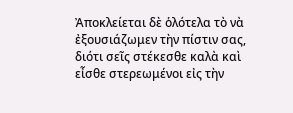Ἀποκλείεται δὲ ὁλότελα τὸ νὰ ἐξουσιάζωμεν τὴν πίστιν σας, διότι σεῖς στέκεσθε καλὰ καὶ εἶσθε στερεωμένοι εἰς τὴν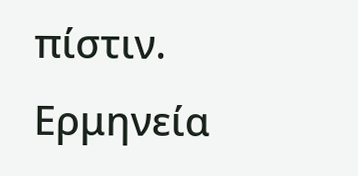πίστιν.
Ερμηνεία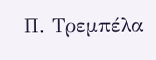Π. Τρεμπέλα